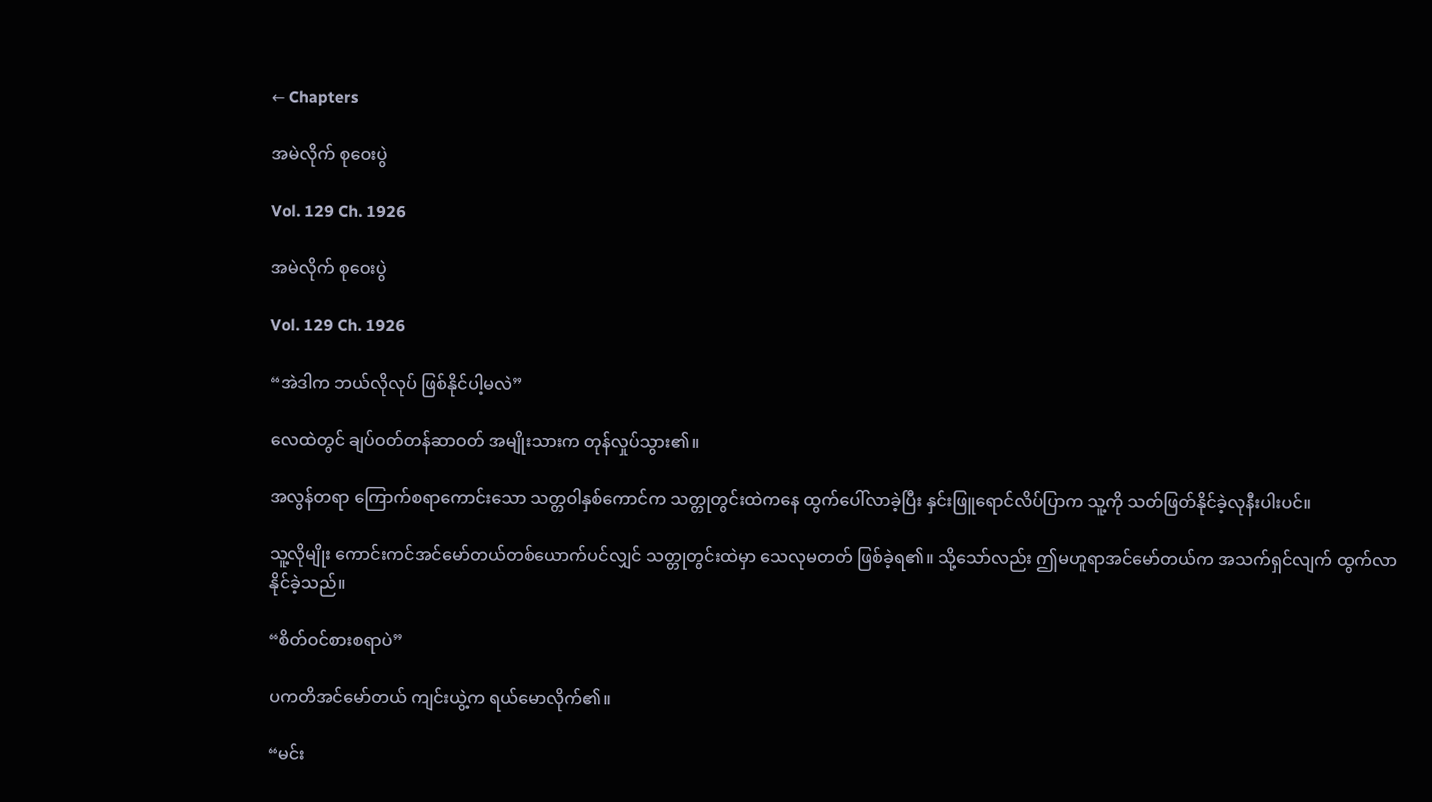← Chapters

အမဲလိုက် စုဝေးပွဲ

Vol. 129 Ch. 1926

အမဲလိုက် စုဝေးပွဲ

Vol. 129 Ch. 1926

“အဲဒါက ဘယ်လိုလုပ် ဖြစ်နိုင်ပါ့မလဲ”

လေထဲတွင် ချပ်ဝတ်တန်ဆာဝတ် အမျိုးသားက တုန်လှုပ်သွား၏။

အလွန်တရာ ကြောက်စရာကောင်းသော သတ္တဝါနှစ်ကောင်က သတ္တုတွင်းထဲကနေ ထွက်ပေါ်လာခဲ့ပြီး နှင်းဖြူရောင်လိပ်ပြာက သူ့ကို သတ်ဖြတ်နိုင်ခဲ့လုနီးပါးပင်။

သူ့လိုမျိုး ကောင်းကင်အင်မော်တယ်တစ်ယောက်ပင်လျှင် သတ္တုတွင်းထဲမှာ သေလုမတတ် ဖြစ်ခဲ့ရ၏။ သို့သော်လည်း ဤမဟူရာအင်မော်တယ်က အသက်ရှင်လျက် ထွက်လာနိုင်ခဲ့သည်။

“စိတ်ဝင်စားစရာပဲ”

ပကတိအင်မော်တယ် ကျင်းယွဲ့က ရယ်မောလိုက်၏။

“မင်း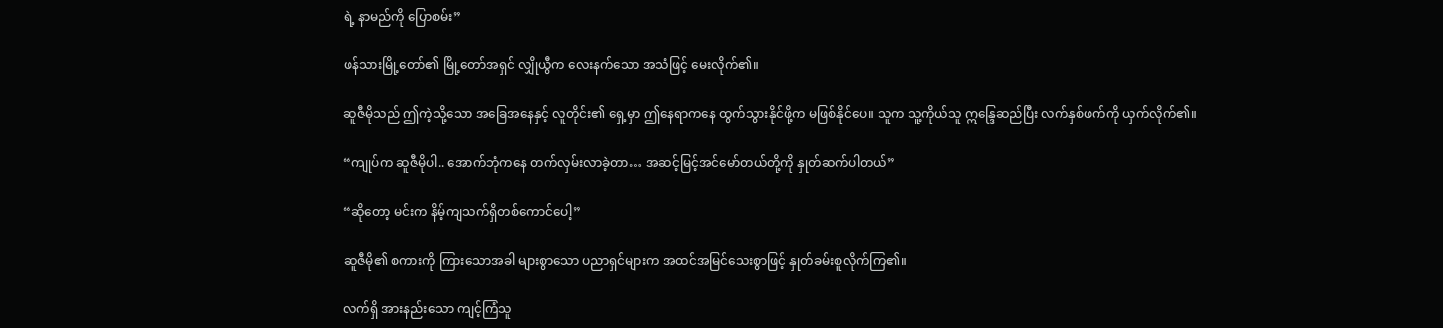ရဲ့ နာမည်ကို ပြောစမ်း”

ဖန်သားမြို့တော်၏ မြို့တော်အရှင် လျှိုယွီက လေးနက်သော အသံဖြင့် မေးလိုက်၏။

ဆူဇီမိုသည် ဤကဲ့သို့သော အခြေအနေနှင့် လူတိုင်း၏ ရှေ့မှာ ဤနေရာကနေ ထွက်သွားနိုင်ဖို့က မဖြစ်နိုင်ပေ။ သူက သူ့ကိုယ်သူ ဣန္ဒြေဆည်ပြီး လက်နှစ်ဖက်ကို ယှက်လိုက်၏။

“ကျုပ်က ဆူဇီမိုပါ.. အောက်ဘုံကနေ တက်လှမ်းလာခဲ့တာ… အဆင့်မြင့်အင်မော်တယ်တို့ကို နှုတ်ဆက်ပါတယ်”

“ဆိုတော့ မင်းက နိမ့်ကျသက်ရှိတစ်ကောင်ပေါ့”

ဆူဇီမို၏ စကားကို ကြားသောအခါ များစွာသော ပညာရှင်များက အထင်အမြင်သေးစွာဖြင့် နှုတ်ခမ်းစူလိုက်ကြ၏။

လက်ရှိ အားနည်းသော ကျင့်ကြံသူ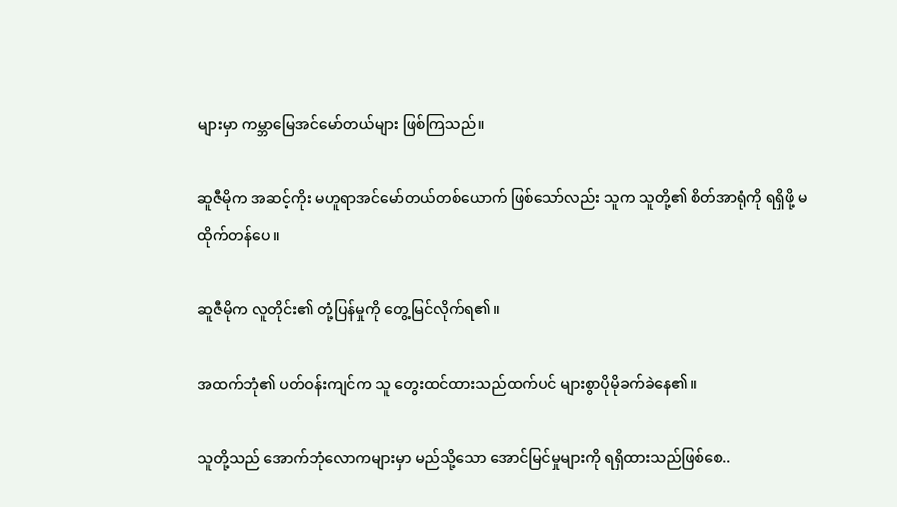များမှာ ကမ္ဘာမြေအင်မော်တယ်များ ဖြစ်ကြသည်။

ဆူဇီမိုက အဆင့်ကိုး မဟူရာအင်မော်တယ်တစ်ယောက် ဖြစ်သော်လည်း သူက သူတို့၏ စိတ်အာရုံကို ရရှိဖို့ မထိုက်တန်ပေ။

ဆူဇီမိုက လူတိုင်း၏ တုံ့ပြန်မှုကို တွေ့မြင်လိုက်ရ၏။

အထက်ဘုံ၏ ပတ်ဝန်းကျင်က သူ တွေးထင်ထားသည်ထက်ပင် များစွာပိုမိုခက်ခဲနေ၏။

သူတို့သည် အောက်ဘုံလောကများမှာ မည်သို့သော အောင်မြင်မှုများကို ရရှိထားသည်ဖြစ်စေ..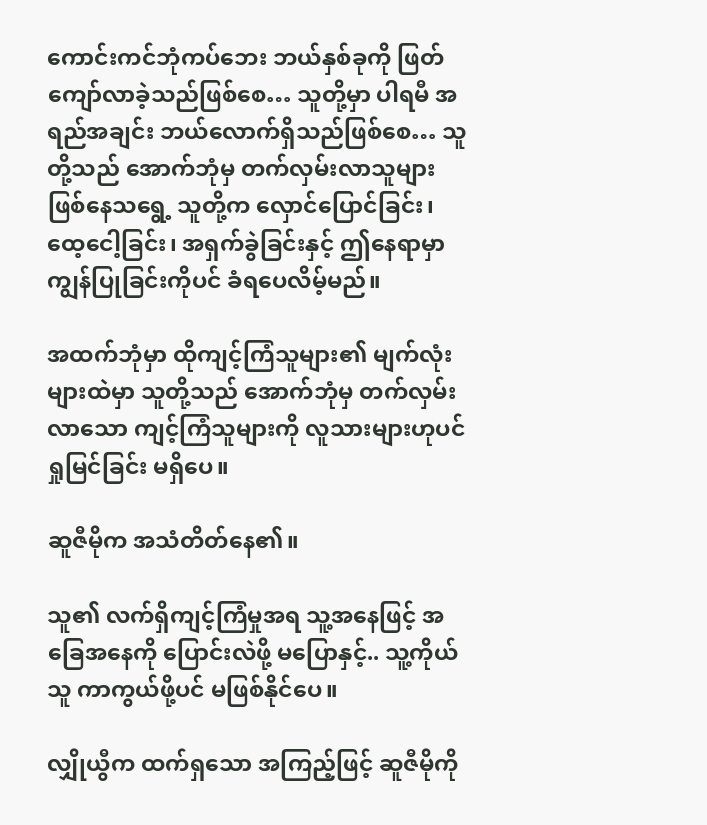ကောင်းကင်ဘုံကပ်ဘေး ဘယ်နှစ်ခုကို ဖြတ်ကျော်လာခဲ့သည်ဖြစ်စေ… သူတို့မှာ ပါရမီ အရည်အချင်း ဘယ်လောက်ရှိသည်ဖြစ်စေ… သူတို့သည် အောက်ဘုံမှ တက်လှမ်းလာသူများ ဖြစ်နေသရွေ့ သူတို့က လှောင်ပြောင်ခြင်း၊ ထေ့ငေါ့ခြင်း၊ အရှက်ခွဲခြင်းနှင့် ဤနေရာမှာ ကျွန်ပြုခြင်းကိုပင် ခံရပေလိမ့်မည်။

အထက်ဘုံမှာ ထိုကျင့်ကြံသူများ၏ မျက်လုံးများထဲမှာ သူတို့သည် အောက်ဘုံမှ တက်လှမ်းလာသော ကျင့်ကြံသူများကို လူသားများဟုပင် ရှုမြင်ခြင်း မရှိပေ။

ဆူဇီမိုက အသံတိတ်နေ၏။

သူ၏ လက်ရှိကျင့်ကြံမှုအရ သူ့အနေဖြင့် အခြေအနေကို ပြောင်းလဲဖို့ မပြောနှင့်.. သူ့ကိုယ်သူ ကာကွယ်ဖို့ပင် မဖြစ်နိုင်ပေ။

လျှိုယွီက ထက်ရှသော အကြည့်ဖြင့် ဆူဇီမိုကို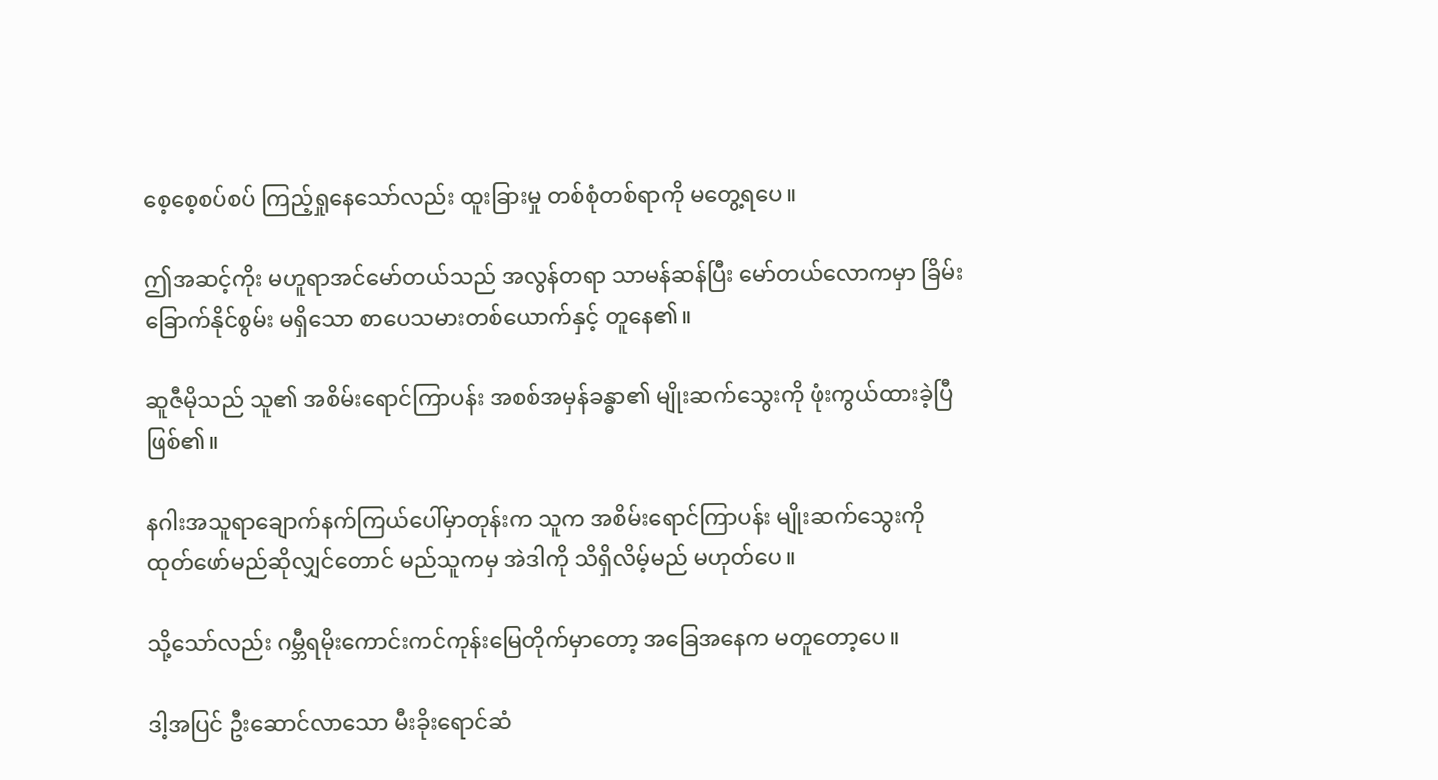စေ့စေ့စပ်စပ် ကြည့်ရှုနေသော်လည်း ထူးခြားမှု တစ်စုံတစ်ရာကို မတွေ့ရပေ။

ဤအဆင့်ကိုး မဟူရာအင်မော်တယ်သည် အလွန်တရာ သာမန်ဆန်ပြီး မော်တယ်လောကမှာ ခြိမ်းခြောက်နိုင်စွမ်း မရှိသော စာပေသမားတစ်ယောက်နှင့် တူနေ၏။

ဆူဇီမိုသည် သူ၏ အစိမ်းရောင်ကြာပန်း အစစ်အမှန်ခန္ဓာ၏ မျိုးဆက်သွေးကို ဖုံးကွယ်ထားခဲ့ပြီဖြစ်၏။

နဂါးအသူရာချောက်နက်ကြယ်ပေါ်မှာတုန်းက သူက အစိမ်းရောင်ကြာပန်း မျိုးဆက်သွေးကို ထုတ်ဖော်မည်ဆိုလျှင်တောင် မည်သူကမှ အဲဒါကို သိရှိလိမ့်မည် မဟုတ်ပေ။

သို့သော်လည်း ဂမ္ဘီရမိုးကောင်းကင်ကုန်းမြေတိုက်မှာတော့ အခြေအနေက မတူတော့ပေ။

ဒါ့အပြင် ဦးဆောင်လာသော မီးခိုးရောင်ဆံ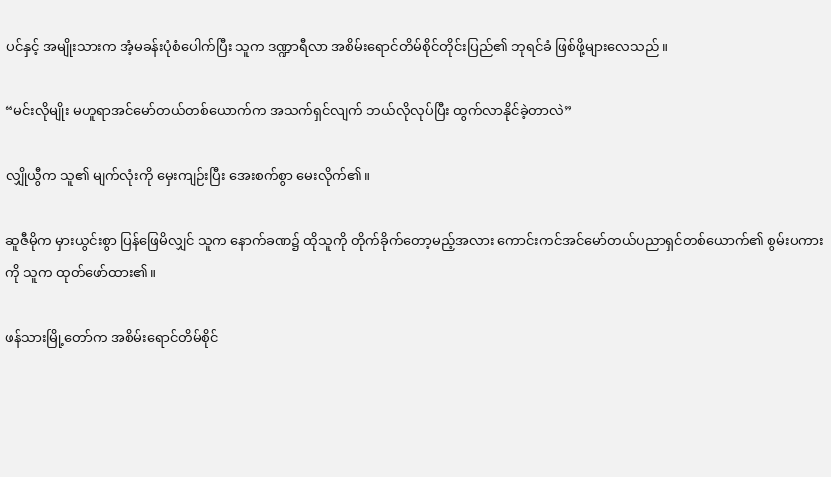ပင်နှင့် အမျိုးသားက အံ့မခန်းပုံစံပေါက်ပြီး သူက ဒဏ္ဍာရီလာ အစိမ်းရောင်တိမ်စိုင်တိုင်းပြည်၏ ဘုရင်ခံ ဖြစ်ဖို့များလေသည်။

“မင်းလိုမျိုး မဟူရာအင်မော်တယ်တစ်ယောက်က အသက်ရှင်လျက် ဘယ်လိုလုပ်ပြီး ထွက်လာနိုင်ခဲ့တာလဲ”

လျှိုယွီက သူ၏ မျက်လုံးကို မှေးကျဉ်းပြီး အေးစက်စွာ မေးလိုက်၏။

ဆူဇီမိုက မှားယွင်းစွာ ပြန်ဖြေမိလျှင် သူက နောက်ခဏ၌ ထိုသူကို တိုက်ခိုက်တော့မည့်အလား ကောင်းကင်အင်မော်တယ်ပညာရှင်တစ်ယောက်၏ စွမ်းပကားကို သူက ထုတ်ဖော်ထား၏။

ဖန်သားမြို့တော်က အစိမ်းရောင်တိမ်စိုင်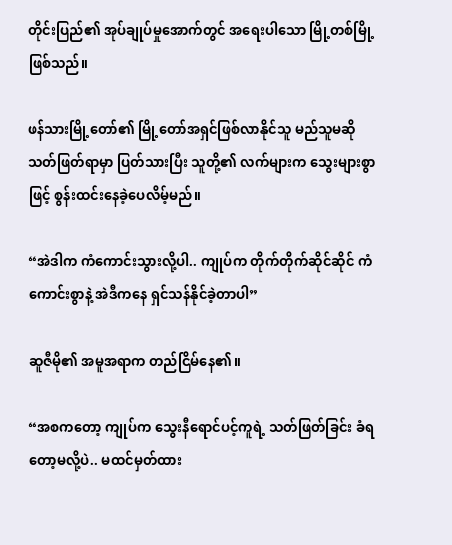တိုင်းပြည်၏ အုပ်ချုပ်မှုအောက်တွင် အရေးပါသော မြို့တစ်မြို့ ဖြစ်သည်။

ဖန်သားမြို့တော်၏ မြို့တော်အရှင်ဖြစ်လာနိုင်သူ မည်သူမဆို သတ်ဖြတ်ရာမှာ ပြတ်သားပြီး သူတို့၏ လက်များက သွေးများစွာဖြင့် စွန်းထင်းနေခဲ့ပေလိမ့်မည်။

“အဲဒါက ကံကောင်းသွားလို့ပါ.. ကျုပ်က တိုက်တိုက်ဆိုင်ဆိုင် ကံကောင်းစွာနဲ့ အဲဒီကနေ ရှင်သန်နိုင်ခဲ့တာပါ”

ဆူဇီမို၏ အမူအရာက တည်ငြိမ်နေ၏။

“အစကတော့ ကျုပ်က သွေးနီရောင်ပင့်ကူရဲ့ သတ်ဖြတ်ခြင်း ခံရတော့မလို့ပဲ.. မထင်မှတ်ထား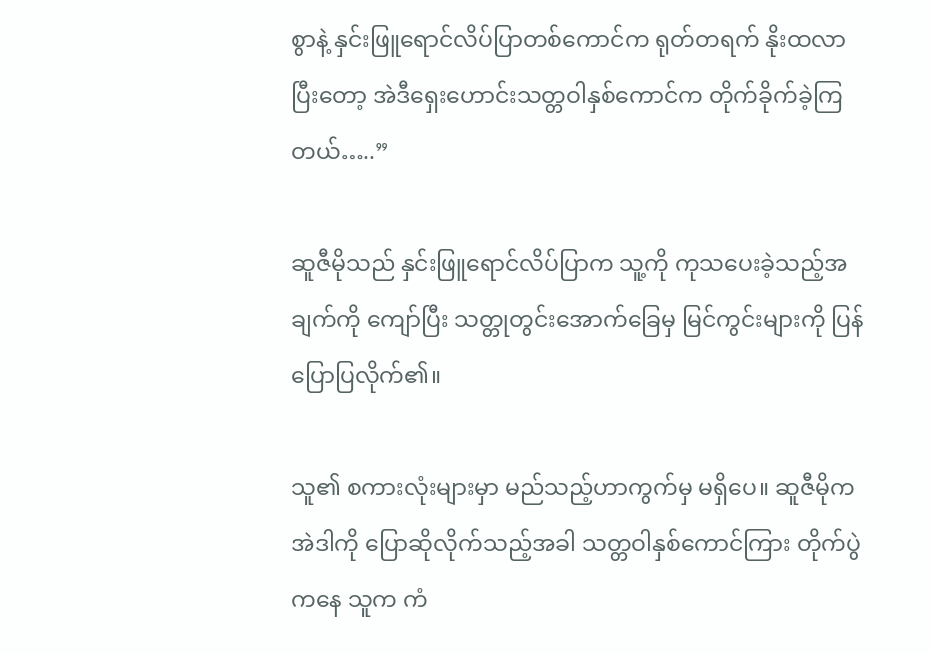စွာနဲ့ နှင်းဖြူရောင်လိပ်ပြာတစ်ကောင်က ရုတ်တရက် နိုးထလာပြီးတော့ အဲဒီရှေးဟောင်းသတ္တဝါနှစ်ကောင်က တိုက်ခိုက်ခဲ့ကြတယ်…..”

ဆူဇီမိုသည် နှင်းဖြူရောင်လိပ်ပြာက သူ့ကို ကုသပေးခဲ့သည့်အချက်ကို ကျော်ပြီး သတ္တုတွင်းအောက်ခြေမှ မြင်ကွင်းများကို ပြန်ပြောပြလိုက်၏။

သူ၏ စကားလုံးများမှာ မည်သည့်ဟာကွက်မှ မရှိပေ။ ဆူဇီမိုက အဲဒါကို ပြောဆိုလိုက်သည့်အခါ သတ္တဝါနှစ်ကောင်ကြား တိုက်ပွဲကနေ သူက ကံ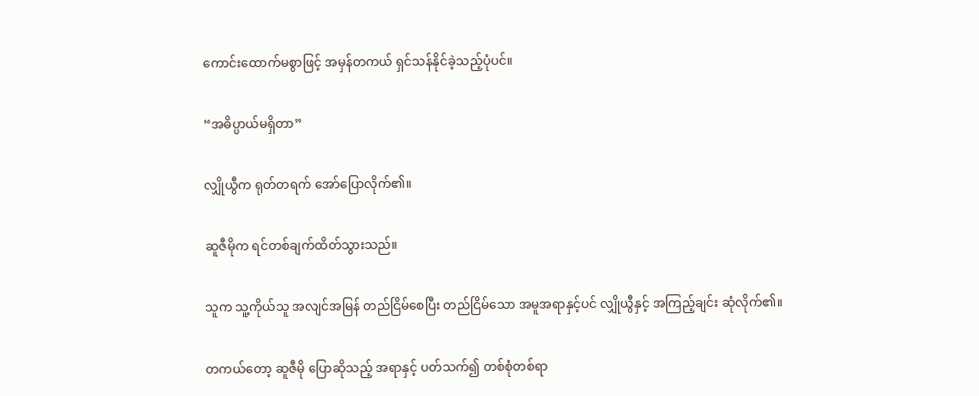ကောင်းထောက်မစွာဖြင့် အမှန်တကယ် ရှင်သန်နိုင်ခဲ့သည့်ပုံပင်။

“အဓိပ္ပာယ်မရှိတာ”

လျှိုယွီက ရုတ်တရက် အော်ပြောလိုက်၏။

ဆူဇီမိုက ရင်တစ်ချက်ထိတ်သွားသည်။

သူက သူ့ကိုယ်သူ အလျင်အမြန် တည်ငြိမ်စေပြီး တည်ငြိမ်သော အမူအရာနှင့်ပင် လျှိုယွီနှင့် အကြည့်ချင်း ဆုံလိုက်၏။

တကယ်တော့ ဆူဇီမို ပြောဆိုသည့် အရာနှင့် ပတ်သက်၍ တစ်စုံတစ်ရာ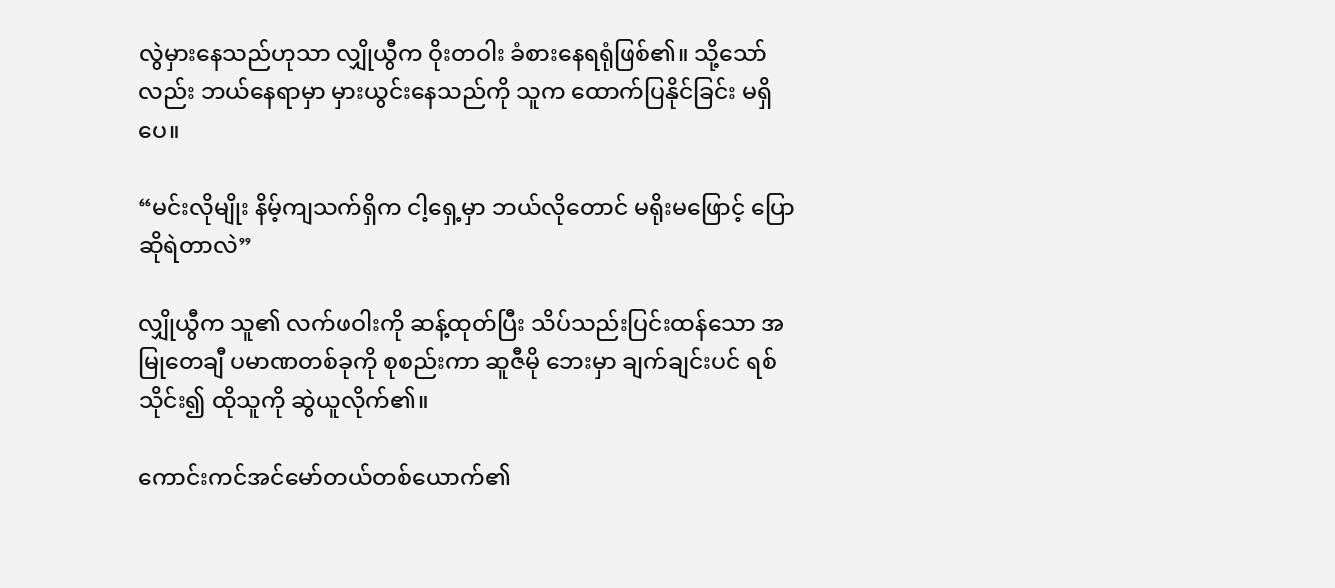လွဲမှားနေသည်ဟုသာ လျှိုယွီက ဝိုးတဝါး ခံစားနေရရုံဖြစ်၏။ သို့သော်လည်း ဘယ်နေရာမှာ မှားယွင်းနေသည်ကို သူက ထောက်ပြနိုင်ခြင်း မရှိပေ။

“မင်းလိုမျိုး နိမ့်ကျသက်ရှိက ငါ့ရှေ့မှာ ဘယ်လိုတောင် မရိုးမဖြောင့် ပြောဆိုရဲတာလဲ”

လျှိုယွီက သူ၏ လက်ဖဝါးကို ဆန့်ထုတ်ပြီး သိပ်သည်းပြင်းထန်သော အမြုတေချီ ပမာဏတစ်ခုကို စုစည်းကာ ဆူဇီမို ဘေးမှာ ချက်ချင်းပင် ရစ်သိုင်း၍ ထိုသူကို ဆွဲယူလိုက်၏။

ကောင်းကင်အင်မော်တယ်တစ်ယောက်၏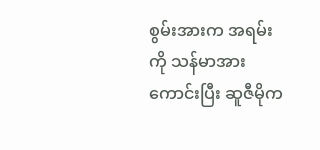စွမ်းအားက အရမ်းကို သန်မာအားကောင်းပြီး ဆူဇီမိုက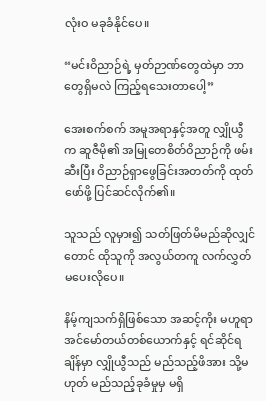လုံးဝ မခုခံနိုင်ပေ။

“မင်းဝိညာဉ်ရဲ့ မှတ်ဉာဏ်တွေထဲမှာ ဘာတွေရှိမလဲ ကြည့်ရသေးတာပေါ့”

အေးစက်စက် အမူအရာနှင့်အတူ လျှိုယွီက ဆူဇီမို၏ အမြုတေစိတ်ဝိညာဉ်ကို ဖမ်းဆီးပြီး ဝိညာဉ်ရှာဖွေခြင်းအတတ်ကို ထုတ်ဖော်ဖို့ ပြင်ဆင်လိုက်၏။

သူသည် လူမှား၍ သတ်ဖြတ်မိမည်ဆိုလျှင်တောင် ထိုသူကို အလွယ်တကူ လက်လွှတ်မပေးလိုပေ။

နိမ့်ကျသက်ရှိဖြစ်သော အဆင့်ကိုး မဟူရာအင်မော်တယ်တစ်ယောက်နှင့် ရင်ဆိုင်ရချိန်မှာ လျှိုယွီသည် မည်သည့်ဖိအား သို့မဟုတ် မည်သည့်ခုခံမှုမှ မရှိ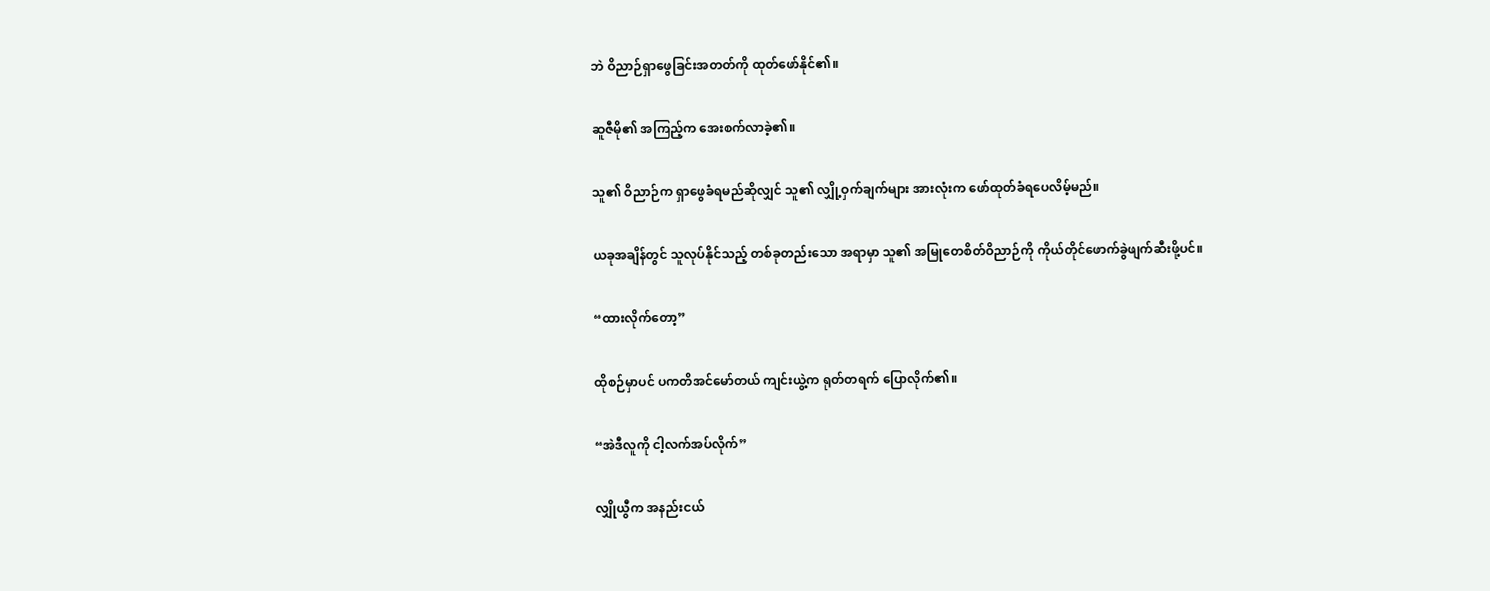ဘဲ ဝိညာဉ်ရှာဖွေခြင်းအတတ်ကို ထုတ်ဖော်နိုင်၏။

ဆူဇီမို၏ အကြည့်က အေးစက်လာခဲ့၏။

သူ၏ ဝိညာဉ်က ရှာဖွေခံရမည်ဆိုလျှင် သူ၏ လျှို့ဝှက်ချက်များ အားလုံးက ဖော်ထုတ်ခံရပေလိမ့်မည်။

ယခုအချိန်တွင် သူလုပ်နိုင်သည့် တစ်ခုတည်းသော အရာမှာ သူ၏ အမြုတေစိတ်ဝိညာဉ်ကို ကိုယ်တိုင်ဖောက်ခွဲဖျက်ဆီးဖို့ပင်။

“ထားလိုက်တော့”

ထိုစဉ်မှာပင် ပကတိအင်မော်တယ် ကျင်းယွဲ့က ရုတ်တရက် ပြောလိုက်၏။

“အဲဒီလူကို ငါ့လက်အပ်လိုက်”

လျှိုယွီက အနည်းငယ်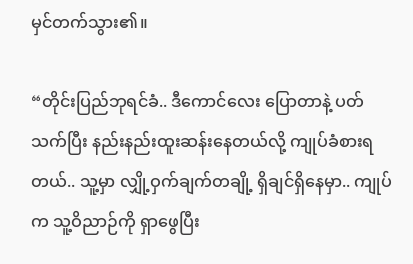မှင်တက်သွား၏။

“တိုင်းပြည်ဘုရင်ခံ.. ဒီကောင်လေး ပြောတာနဲ့ ပတ်သက်ပြီး နည်းနည်းထူးဆန်းနေတယ်လို့ ကျုပ်ခံစားရတယ်.. သူ့မှာ လျှို့ဝှက်ချက်တချို့ ရှိချင်ရှိနေမှာ.. ကျုပ်က သူ့ဝိညာဉ်ကို ရှာဖွေပြီး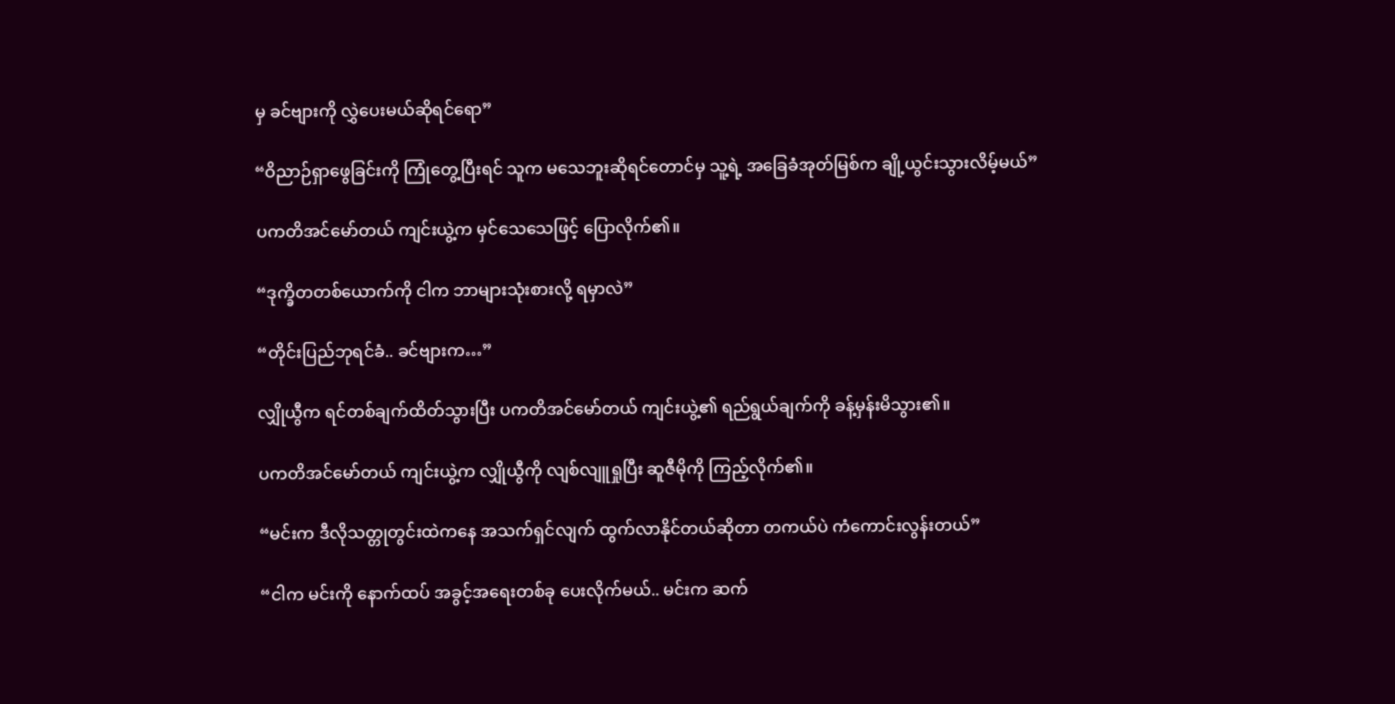မှ ခင်ဗျားကို လွှဲပေးမယ်ဆိုရင်ရော”

“ဝိညာဉ်ရှာဖွေခြင်းကို ကြုံတွေ့ပြီးရင် သူက မသေဘူးဆိုရင်တောင်မှ သူ့ရဲ့ အခြေခံအုတ်မြစ်က ချို့ယွင်းသွားလိမ့်မယ်”

ပကတိအင်မော်တယ် ကျင်းယွဲ့က မှင်သေသေဖြင့် ပြောလိုက်၏။

“ဒုက္ခိတတစ်ယောက်ကို ငါက ဘာများသုံးစားလို့ ရမှာလဲ”

“တိုင်းပြည်ဘုရင်ခံ.. ခင်ဗျားက…”

လျှိုယွီက ရင်တစ်ချက်ထိတ်သွားပြီး ပကတိအင်မော်တယ် ကျင်းယွဲ့၏ ရည်ရွယ်ချက်ကို ခန့်မှန်းမိသွား၏။

ပကတိအင်မော်တယ် ကျင်းယွဲ့က လျှိုယွီကို လျစ်လျူရှုပြီး ဆူဇီမိုကို ကြည့်လိုက်၏။

“မင်းက ဒီလိုသတ္တုတွင်းထဲကနေ အသက်ရှင်လျက် ထွက်လာနိုင်တယ်ဆိုတာ တကယ်ပဲ ကံကောင်းလွန်းတယ်”

“ငါက မင်းကို နောက်ထပ် အခွင့်အရေးတစ်ခု ပေးလိုက်မယ်.. မင်းက ဆက်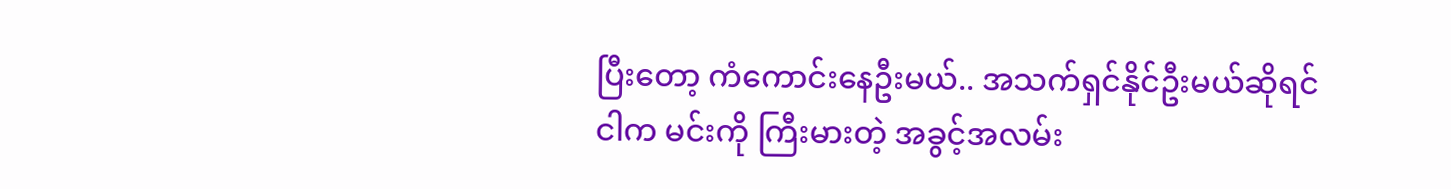ပြီးတော့ ကံကောင်းနေဦးမယ်.. အသက်ရှင်နိုင်ဦးမယ်ဆိုရင် ငါက မင်းကို ကြီးမားတဲ့ အခွင့်အလမ်း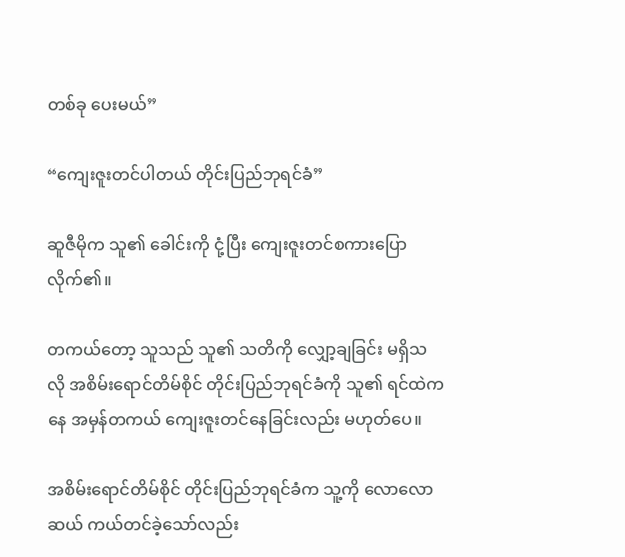တစ်ခု ပေးမယ်”

“ကျေးဇူးတင်ပါတယ် တိုင်းပြည်ဘုရင်ခံ”

ဆူဇီမိုက သူ၏ ခေါင်းကို ငုံ့ပြီး ကျေးဇူးတင်စကားပြောလိုက်၏။

တကယ်တော့ သူသည် သူ၏ သတိကို လျှော့ချခြင်း မရှိသလို အစိမ်းရောင်တိမ်စိုင် တိုင်းပြည်ဘုရင်ခံကို သူ၏ ရင်ထဲကနေ အမှန်တကယ် ကျေးဇူးတင်နေခြင်းလည်း မဟုတ်ပေ။

အစိမ်းရောင်တိမ်စိုင် တိုင်းပြည်ဘုရင်ခံက သူ့ကို လောလောဆယ် ကယ်တင်ခဲ့သော်လည်း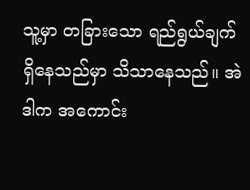သူ့မှာ တခြားသော ရည်ရွယ်ချက် ရှိနေသည်မှာ သိသာနေသည်။ အဲဒါက အကောင်း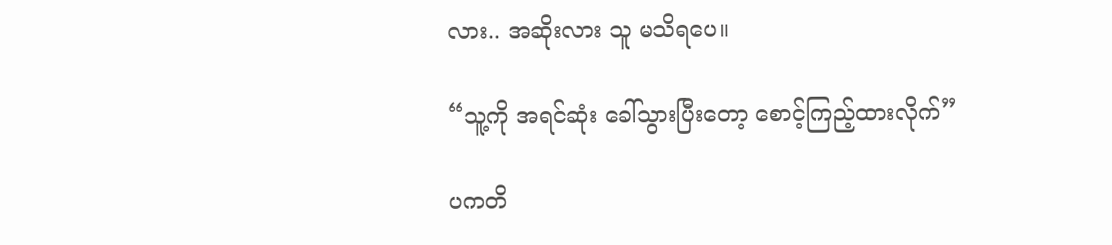လား.. အဆိုးလား သူ မသိရပေ။

“သူ့ကို အရင်ဆုံး ခေါ်သွားပြီးတော့ စောင့်ကြည့်ထားလိုက်”

ပကတိ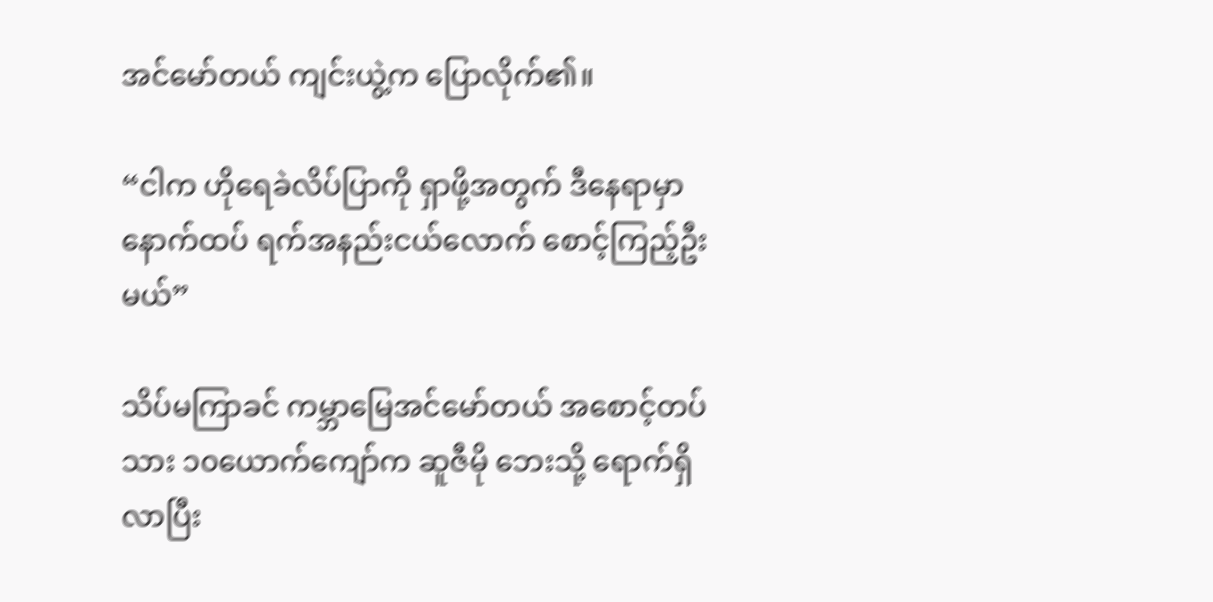အင်မော်တယ် ကျင်းယွဲ့က ပြောလိုက်၏။

“ငါက ဟိုရေခဲလိပ်ပြာကို ရှာဖို့အတွက် ဒီနေရာမှာ နောက်ထပ် ရက်အနည်းငယ်လောက် စောင့်ကြည့်ဦးမယ်”

သိပ်မကြာခင် ကမ္ဘာမြေအင်မော်တယ် အစောင့်တပ်သား ၁၀ယောက်ကျော်က ဆူဇီမို ဘေးသို့ ရောက်ရှိလာပြီး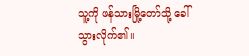သူ့ကို ဖန်သားမြို့တော်သို့ ခေါ်သွားလိုက်၏။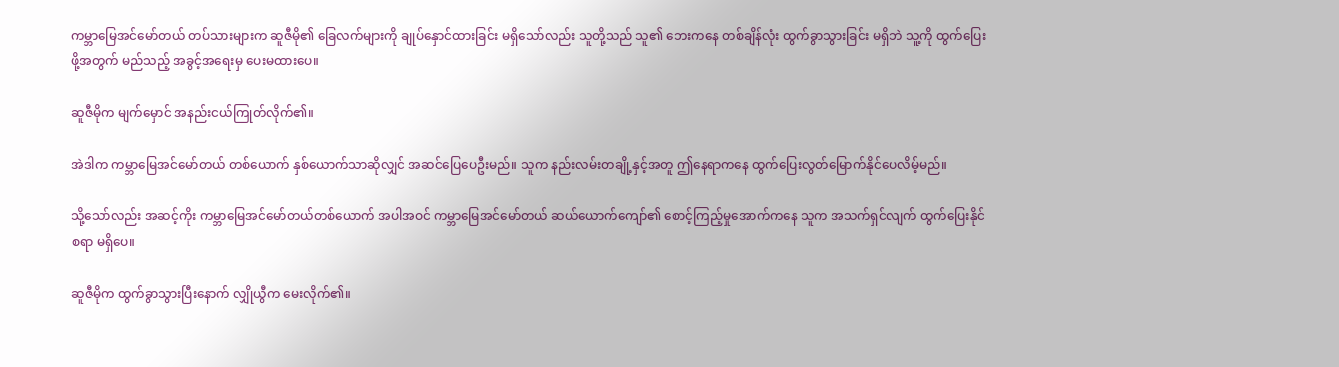ကမ္ဘာမြေအင်မော်တယ် တပ်သားများက ဆူဇီမို၏ ခြေလက်များကို ချုပ်နှောင်ထားခြင်း မရှိသော်လည်း သူတို့သည် သူ၏ ဘေးကနေ တစ်ချိန်လုံး ထွက်ခွာသွားခြင်း မရှိဘဲ သူ့ကို ထွက်ပြေးဖို့အတွက် မည်သည့် အခွင့်အရေးမှ ပေးမထားပေ။

ဆူဇီမိုက မျက်မှောင် အနည်းငယ်ကြုတ်လိုက်၏။

အဲဒါက ကမ္ဘာမြေအင်မော်တယ် တစ်ယောက် နှစ်ယောက်သာဆိုလျှင် အဆင်ပြေပေဦးမည်။ သူက နည်းလမ်းတချို့နှင့်အတူ ဤနေရာကနေ ထွက်ပြေးလွတ်မြောက်နိုင်ပေလိမ့်မည်။

သို့သော်လည်း အဆင့်ကိုး ကမ္ဘာမြေအင်မော်တယ်တစ်ယောက် အပါအဝင် ကမ္ဘာမြေအင်မော်တယ် ဆယ်ယောက်ကျော်၏ စောင့်ကြည့်မှုအောက်ကနေ သူက အသက်ရှင်လျက် ထွက်ပြေးနိုင်စရာ မရှိပေ။

ဆူဇီမိုက ထွက်ခွာသွားပြီးနောက် လျှိုယွီက မေးလိုက်၏။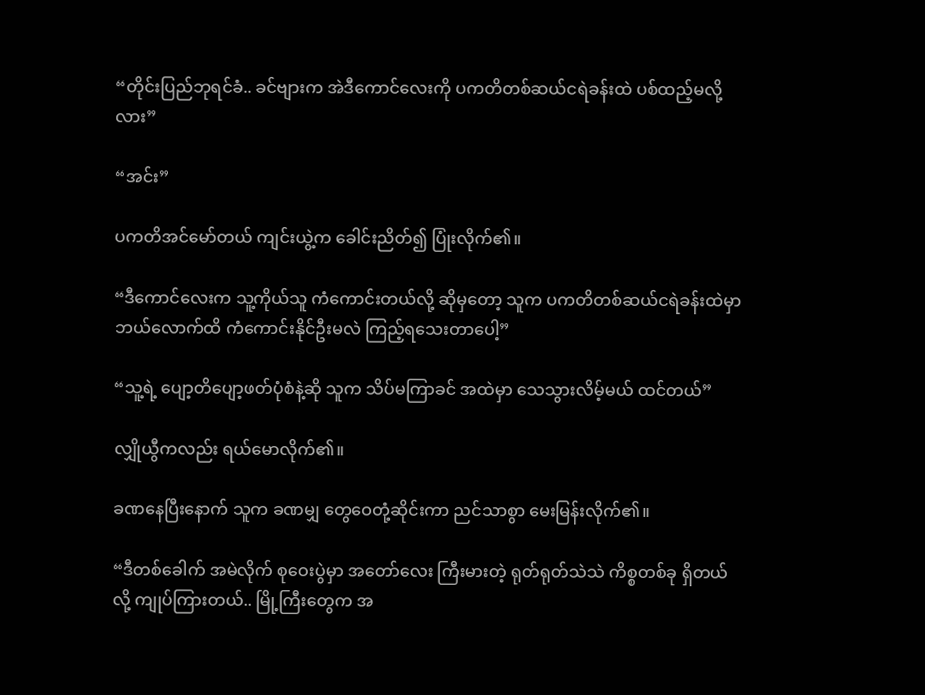“တိုင်းပြည်ဘုရင်ခံ.. ခင်ဗျားက အဲဒီကောင်လေးကို ပကတိတစ်ဆယ်ငရဲခန်းထဲ ပစ်ထည့်မလို့လား”

“အင်း”

ပကတိအင်မော်တယ် ကျင်းယွဲ့က ခေါင်းညိတ်၍ ပြုံးလိုက်၏။

“ဒီကောင်လေးက သူ့ကိုယ်သူ ကံကောင်းတယ်လို့ ဆိုမှတော့ သူက ပကတိတစ်ဆယ်ငရဲခန်းထဲမှာ ဘယ်လောက်ထိ ကံကောင်းနိုင်ဦးမလဲ ကြည့်ရသေးတာပေါ့”

“သူ့ရဲ့ ပျော့တိပျော့ဖတ်ပုံစံနဲ့ဆို သူက သိပ်မကြာခင် အထဲမှာ သေသွားလိမ့်မယ် ထင်တယ်”

လျှိုယွီကလည်း ရယ်မောလိုက်၏။

ခဏနေပြီးနောက် သူက ခဏမျှ တွေဝေတုံ့ဆိုင်းကာ ညင်သာစွာ မေးမြန်းလိုက်၏။

“ဒီတစ်ခေါက် အမဲလိုက် စုဝေးပွဲမှာ အတော်လေး ကြီးမားတဲ့ ရုတ်ရုတ်သဲသဲ ကိစ္စတစ်ခု ရှိတယ်လို့ ကျုပ်ကြားတယ်.. မြို့ကြီးတွေက အ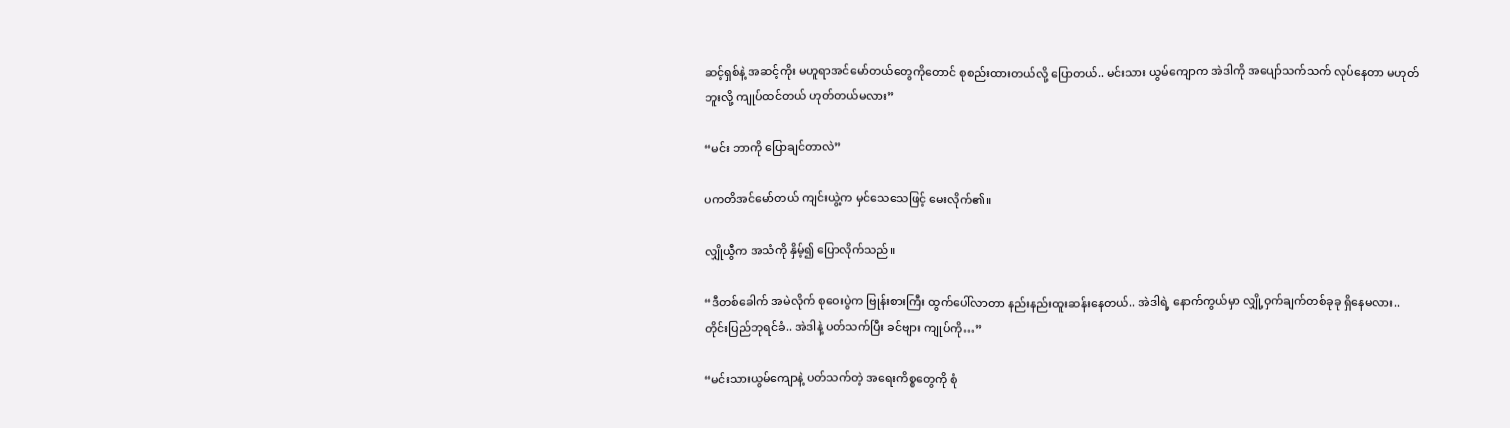ဆင့်ရှစ်နဲ့ အဆင့်ကိုး မဟူရာအင်မော်တယ်တွေကိုတောင် စုစည်းထားတယ်လို့ ပြောတယ်.. မင်းသား ယွမ်ကျောက အဲဒါကို အပျော်သက်သက် လုပ်နေတာ မဟုတ်ဘူးလို့ ကျုပ်ထင်တယ် ဟုတ်တယ်မလား”

“မင်း ဘာကို ပြောချင်တာလဲ”

ပကတိအင်မော်တယ် ကျင်းယွဲ့က မှင်သေသေဖြင့် မေးလိုက်၏။

လျှိုယွီက အသံကို နှိမ့်၍ ပြောလိုက်သည်။

“ဒီတစ်ခေါက် အမဲလိုက် စုဝေးပွဲက ဗြုန်းစားကြီး ထွက်ပေါ်လာတာ နည်းနည်းထူးဆန်းနေတယ်.. အဲဒါရဲ့ နောက်ကွယ်မှာ လျှို့ဝှက်ချက်တစ်ခုခု ရှိနေမလား.. တိုင်းပြည်ဘုရင်ခံ.. အဲဒါနဲ့ ပတ်သက်ပြီး ခင်ဗျား ကျုပ်ကို…”

“မင်းသားယွမ်ကျောနဲ့ ပတ်သက်တဲ့ အရေးကိစ္စတွေကို စုံ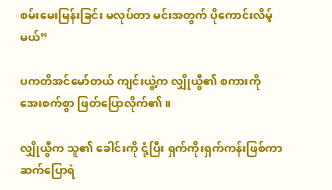စမ်းမေးမြန်းခြင်း မလုပ်တာ မင်းအတွက် ပိုကောင်းလိမ့်မယ်”

ပကတိအင်မော်တယ် ကျင်းယွဲ့က လျှိုယွီ၏ စကားကို အေးစက်စွာ ဖြတ်ပြောလိုက်၏။

လျှိုယွီက သူ၏ ခေါင်းကို ငုံ့ပြီး ရှက်ကိုးရှက်ကန်းဖြစ်ကာ ဆက်ပြောရဲ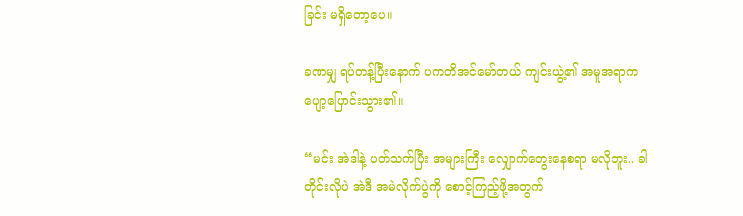ခြင်း မရှိတော့ပေ။

ခဏမျှ ရပ်တန့်ပြီးနောက် ပကတိအင်မော်တယ် ကျင်းယွဲ့၏ အမူအရာက ပျော့ပြောင်းသွား၏။

“မင်း အဲဒါနဲ့ ပတ်သက်ပြီး အများကြီး လျှောက်တွေးနေစရာ မလိုဘူး.. ခါတိုင်းလိုပဲ အဲဒီ အမဲလိုက်ပွဲကို စောင့်ကြည့်ဖို့အတွက်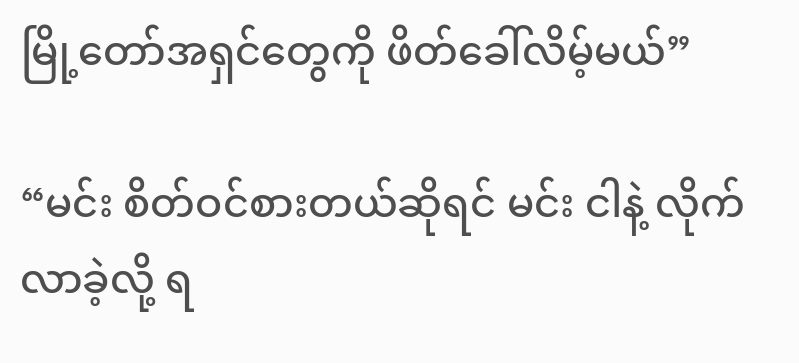မြို့တော်အရှင်တွေကို ဖိတ်ခေါ်လိမ့်မယ်”

“မင်း စိတ်ဝင်စားတယ်ဆိုရင် မင်း ငါနဲ့ လိုက်လာခဲ့လို့ ရ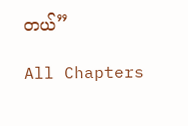တယ်”

All Chapters